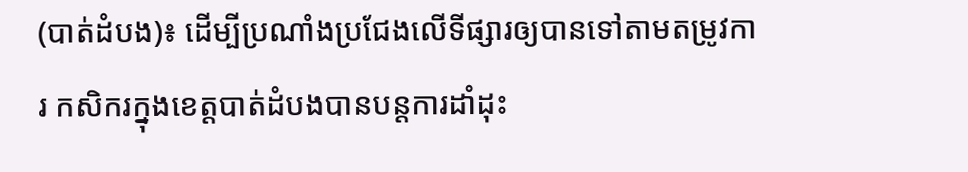(បាត់ដំបង)៖ ដើម្បីប្រណាំងប្រជែងលើទីផ្សារឲ្យបានទៅតាមតម្រូវការ កសិករក្នុងខេត្តបាត់ដំបងបានបន្តការដាំដុះ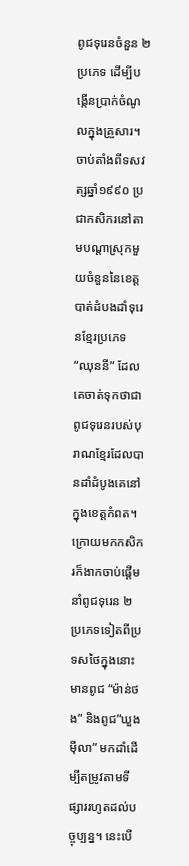ពូជទុរេនចំនួន ២ ប្រភេទ ដើម្បីបង្កើនប្រាក់ចំណូលក្នុងគ្រួសារ។ចាប់តាំងពីទសវត្សឆ្នាំ១៩៩០ ប្រជាកសិករនៅតាមបណ្តាស្រុកមួយចំនួននៃខេត្តបាត់ដំបងដាំទុរេនខ្មែរប្រភេទ “ឈុននី” ដែលគេចាត់ទុកថាជាពូជទុរេនរបស់បុរាណខ្មែរដែលបានដាំដំបូងគេនៅក្នុងខេត្តកំពត។ ក្រោយមកកសិករក៏ងាកចាប់ផ្តើមនាំពូជទុរេន ២ ប្រភេទទៀតពីប្រទសថៃក្នុងនោះមានពូជ “ម៉ាន់ថង” និងពូជ”ឃួងមុីលា” មកដាំដើម្បីតម្រូវតាមទីផ្សាររហូតដល់បច្ចុប្បន្ន។ នេះបើ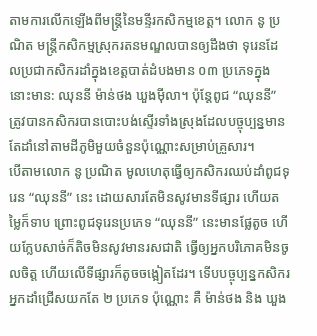តាមការលើកឡើងពីមន្ត្រីនៃមន្ទីរកសិកម្មខេត្ត។ លោក នូ ប្រណិត មន្ត្រីកសិកម្មស្រុករតនមណ្ឌលបានឲ្យដឹងថា ទុរេនដែលប្រជាកសិករដាំក្នុងខេត្តបាត់ដំបងមាន ០៣ ប្រភេទក្នុងនោះមាន: ឈុននី ម៉ាន់ថង ឃួងមុីលា។ ប៉ុន្តែពូជ “ឈុននី” ត្រូវបានកសិករបានបោះបង់ស្ទើរទាំងស្រុងដែលបច្ចុប្បន្នមានតែដាំនៅតាមដីភូមិមួយចំនួនប៉ុណ្ណោះសម្រាប់គ្រួសារ។
បើតាមលោក នូ ប្រណិត មូលហេតុធ្វើឲ្យកសិករឈប់ដាំពូជទុរេន “ឈុននី” នេះ ដោយសារតែមិនសូវមានទីផ្សារ ហើយតម្លៃក៏ទាប ព្រោះពូជទុរេនប្រភេទ “ឈុននី” នេះមានផ្លែតូច ហើយក្លែបសាច់ក៏តិចមិនសូវមានរសជាតិ ធ្វើឲ្យអ្នកបរិភោគមិនចូលចិត្ត ហើយលើទីផ្សារក៏តូចចង្អៀតដែរ។ ទើបបច្ចុប្បន្នកសិករអ្នកដាំជ្រើសយកតែ ២ ប្រភេទ ប៉ុណ្ណោះ គឺ ម៉ាន់ថង និង ឃួង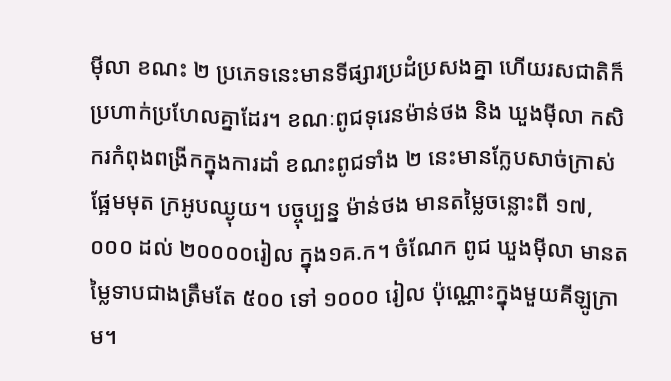មុីលា ខណះ ២ ប្រភេទនេះមានទីផ្សារប្រដំប្រសងគ្នា ហើយរសជាតិក៏ប្រហាក់ប្រហែលគ្នាដែរ។ ខណៈពូជទុរេនម៉ាន់ថង និង ឃួងមុីលា កសិករកំពុងពង្រីកក្នុងការដាំ ខណះពូជទាំង ២ នេះមានក្លែបសាច់ក្រាស់ ផ្អែមមុត ក្រអូបឈ្ងុយ។ បច្ចុប្បន្ន ម៉ាន់ថង មានតម្លៃចន្លោះពី ១៧,០០០ ដល់ ២០០០០រៀល ក្នុង១គ.ក។ ចំណែក ពូជ ឃួងមុីលា មានតម្លៃទាបជាងត្រឹមតែ ៥០០ ទៅ ១០០០ រៀល ប៉ុណ្ណោះក្នុងមួយគីឡូក្រាម។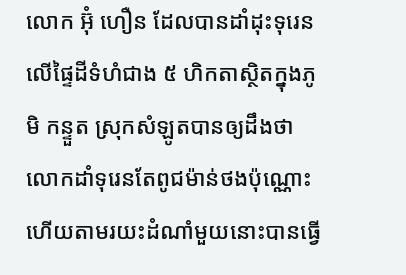លោក អ៊ុំ ហឿន ដែលបានដាំដុះទុរេនលើផ្ទៃដីទំហំជាង ៥ ហិកតាស្ថិតក្នុងភូមិ កន្ទួត ស្រុកសំឡូតបានឲ្យដឹងថា លោកដាំទុរេនតែពូជម៉ាន់ថងប៉ុណ្ណោះ ហើយតាមរយះដំណាំមួយនោះបានធ្វើ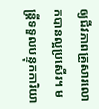ឲ្យជីវភាពគ្រួសារលោកបានល្អប្រសើរ។ មន្រ្តីទទួលបន្ទុកការិយា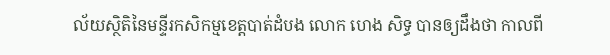ល័យស្ថិតិនៃមន្ទីរកសិកម្មខេត្តបាត់ដំបង លោក ហេង សិទ្ធ បានឲ្យដឹងថា កាលពី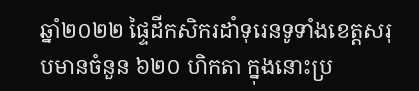ឆ្នាំ២០២២ ផ្ទៃដីកសិករដាំទុរេនទូទាំងខេត្តសរុបមានចំនួន ៦២០ ហិកតា ក្នុងនោះប្រ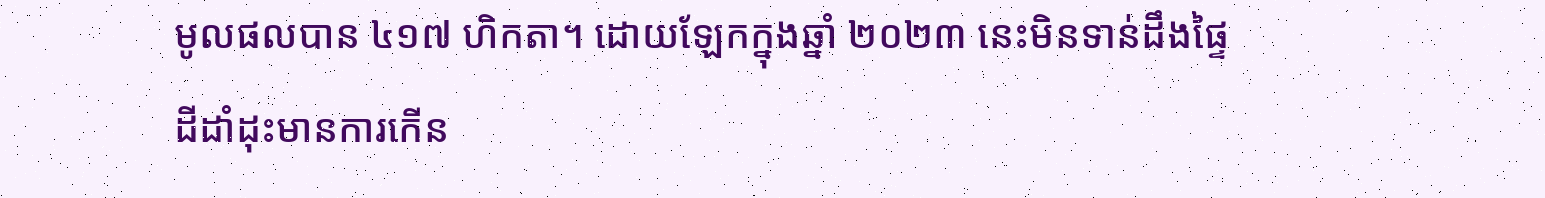មូលផលបាន ៤១៧ ហិកតា។ ដោយឡែកក្នុងឆ្នាំ ២០២៣ នេះមិនទាន់ដឹងផ្ទៃដីដាំដុះមានការកើន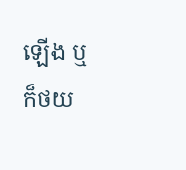ឡើង ឬក៏ថយ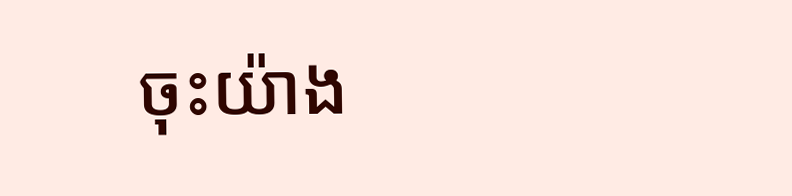ចុះយ៉ាង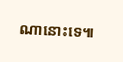ណានោះទេ៕